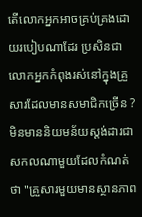តើលោកអ្នកអាចគ្រប់គ្រងដោយរបៀបណាដែរ ប្រសិនជាលោកអ្នកកំពុងរស់នៅក្នុងគ្រួសារដែលមានសមាជិកច្រើន ?
មិនមាននិយមន័យស្តង់ដារជាសកលណាមួយដែលកំណត់ថា "គ្រួសារមួយមានស្ថានភាព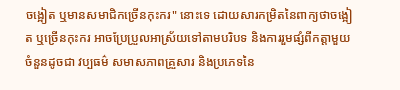ចង្អៀត ឬមានសមាជិកច្រើនកុះករ" នោះទេ ដោយសារកម្រិតនៃពាក្យថាចង្អៀត ឬច្រើនកុះករ អាចប្រែប្រួលអាស្រ័យទៅតាមបរិបទ និងការរួមផ្សំពីកត្តាមួយចំនួនដូចជា វប្បធម៌ សមាសភាពគ្រួសារ និងប្រភេទនៃ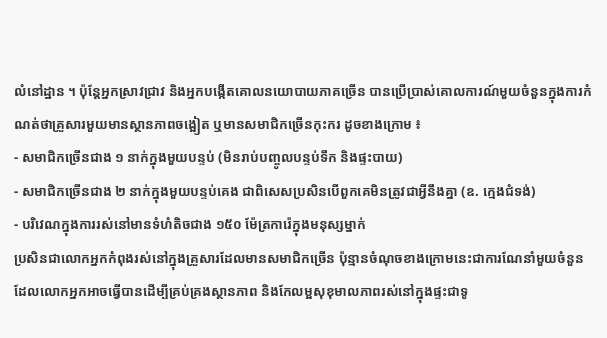លំនៅដ្ឋាន ។ ប៉ុន្តែអ្នកស្រាវជ្រាវ និងអ្នកបង្កើតគោលនយោបាយភាគច្រើន បានប្រើប្រាស់គោលការណ៍មួយចំនួនក្នុងការកំណត់ថាគ្រួសារមួយមានស្ថានភាពចង្អៀត ឬមានសមាជិកច្រើនកុះករ ដូចខាងក្រោម ៖
- សមាជិកច្រើនជាង ១ នាក់ក្នុងមួយបន្ទប់ (មិនរាប់បញ្ចូលបន្ទប់ទឹក និងផ្ទះបាយ)
- សមាជិកច្រើនជាង ២ នាក់ក្នុងមួយបន្ទប់គេង ជាពិសេសប្រសិនបើពួកគេមិនត្រូវជាអ្វីនឹងគ្នា (ឧ. ក្មេងជំទង់)
- បរិវេណក្នុងការរស់នៅមានទំហំតិចជាង ១៥០ ម៉ែត្រការ៉េក្នុងមនុស្សម្នាក់
ប្រសិនជាលោកអ្នកកំពុងរស់នៅក្នុងគ្រួសារដែលមានសមាជិកច្រើន ប៉ុន្មានចំណុចខាងក្រោមនេះជាការណែនាំមួយចំនួន ដែលលោកអ្នកអាចធ្វើបានដើម្បីគ្រប់គ្រងស្ថានភាព និងកែលម្អសុខុមាលភាពរស់នៅក្នុងផ្ទះជាទូ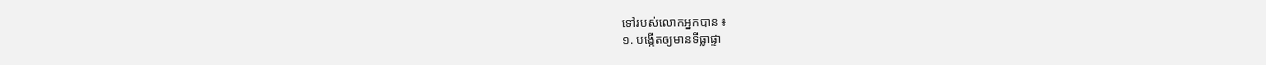ទៅរបស់លោកអ្នកបាន ៖
១. បង្កើតឲ្យមានទីធ្លាផ្ទា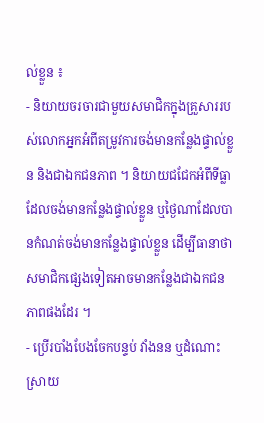ល់ខ្លួន ៖
- និយាយចរចារជាមួយសមាជិកក្នុងគ្រួសាររបស់លោកអ្នកអំពីតម្រូវការចង់មានកន្លែងផ្ទាល់ខ្លួន និងជាឯកជនភាព ។ និយាយជជែកអំពីទីធ្លាដែលចង់មានកន្លែងផ្ទាល់ខ្លួន ឬថ្ងៃណាដែលបានកំណត់ចង់មានកន្លែងផ្ទាល់ខ្លួន ដើម្បីធានាថាសមាជិកផ្សេងទៀតអាចមានកន្លែងជាឯកជនភាពផងដែរ ។
- ប្រើរបាំងបែងចែកបន្ទប់ វាំងនន ឬដំណោះស្រាយ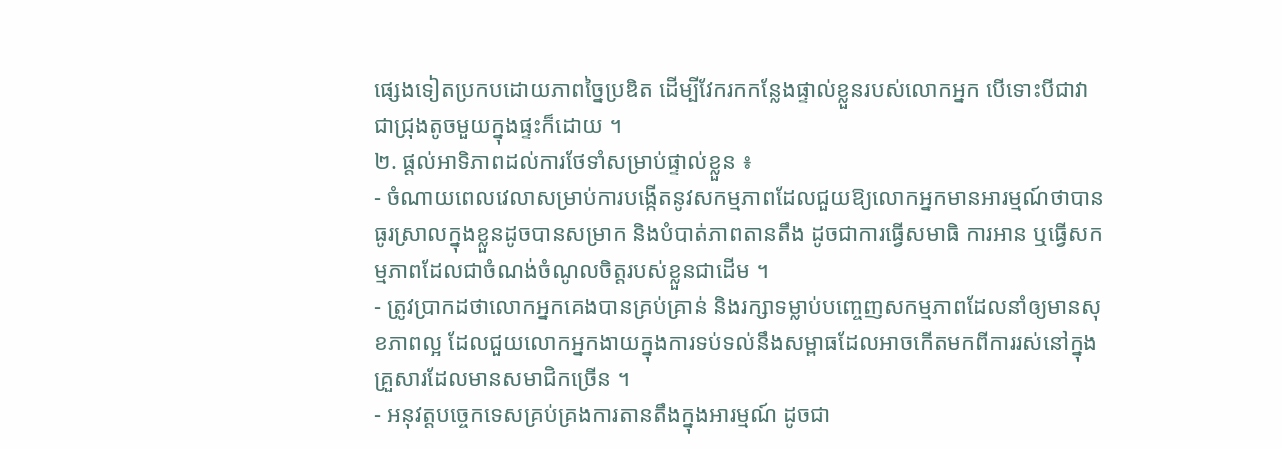ផ្សេងទៀតប្រកបដោយភាពច្នៃប្រឌិត ដើម្បីវែករកកន្លែងផ្ទាល់ខ្លួនរបស់លោកអ្នក បើទោះបីជាវាជាជ្រុងតូចមួយក្នុងផ្ទះក៏ដោយ ។
២. ផ្តល់អាទិភាពដល់ការថែទាំសម្រាប់ផ្ទាល់ខ្លួន ៖
- ចំណាយពេលវេលាសម្រាប់ការបង្កើតនូវសកម្មភាពដែលជួយឱ្យលោកអ្នកមានអារម្មណ៍ថាបានធូរស្រាលក្នុងខ្លួនដូចបានសម្រាក និងបំបាត់ភាពតានតឹង ដូចជាការធ្វើសមាធិ ការអាន ឬធ្វើសកម្មភាពដែលជាចំណង់ចំណូលចិត្តរបស់ខ្លួនជាដើម ។
- ត្រូវប្រាកដថាលោកអ្នកគេងបានគ្រប់គ្រាន់ និងរក្សាទម្លាប់បញ្ចេញសកម្មភាពដែលនាំឲ្យមានសុខភាពល្អ ដែលជួយលោកអ្នកងាយក្នុងការទប់ទល់នឹងសម្ពាធដែលអាចកើតមកពីការរស់នៅក្នុងគ្រួសារដែលមានសមាជិកច្រើន ។
- អនុវត្តបច្ចេកទេសគ្រប់គ្រងការតានតឹងក្នុងអារម្មណ៍ ដូចជា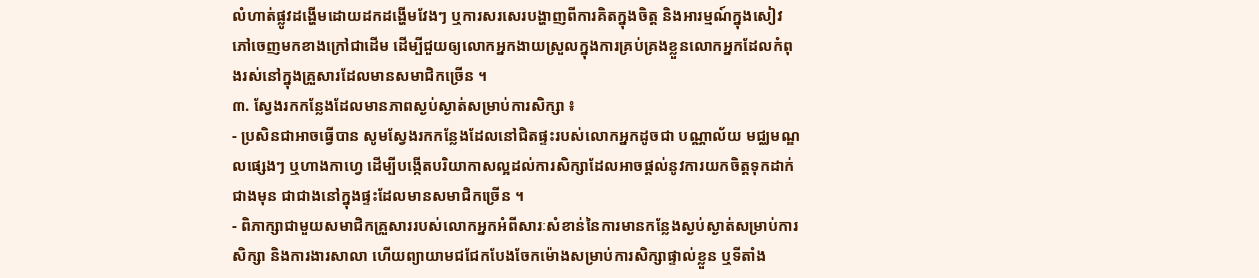លំហាត់ផ្លូវដង្ហើមដោយដកដង្ហើមវែងៗ ឬការសរសេរបង្ហាញពីការគិតក្នុងចិត្ត និងអារម្មណ៍ក្នុងសៀវភៅចេញមកខាងក្រៅជាដើម ដើម្បីជួយឲ្យលោកអ្នកងាយស្រួលក្នុងការគ្រប់គ្រងខ្លួនលោកអ្នកដែលកំពុងរស់នៅក្នុងគ្រួសារដែលមានសមាជិកច្រើន ។
៣. ស្វែងរកកន្លែងដែលមានភាពស្ងប់ស្ងាត់សម្រាប់ការសិក្សា ៖
- ប្រសិនជាអាចធ្វើបាន សូមស្វែងរកកន្លែងដែលនៅជិតផ្ទះរបស់លោកអ្នកដូចជា បណ្ណាល័យ មជ្ឈមណ្ឌលផ្សេងៗ ឬហាងកាហ្វេ ដើម្បីបង្កើតបរិយាកាសល្អដល់ការសិក្សាដែលអាចផ្តល់នូវការយកចិត្តទុកដាក់ជាងមុន ជាជាងនៅក្នុងផ្ទះដែលមានសមាជិកច្រើន ។
- ពិភាក្សាជាមួយសមាជិកគ្រួសាររបស់លោកអ្នកអំពីសារៈសំខាន់នៃការមានកន្លែងស្ងប់ស្ងាត់សម្រាប់ការសិក្សា និងការងារសាលា ហើយព្យាយាមជជែកបែងចែកម៉ោងសម្រាប់ការសិក្សាផ្ទាល់ខ្លួន ឬទីតាំង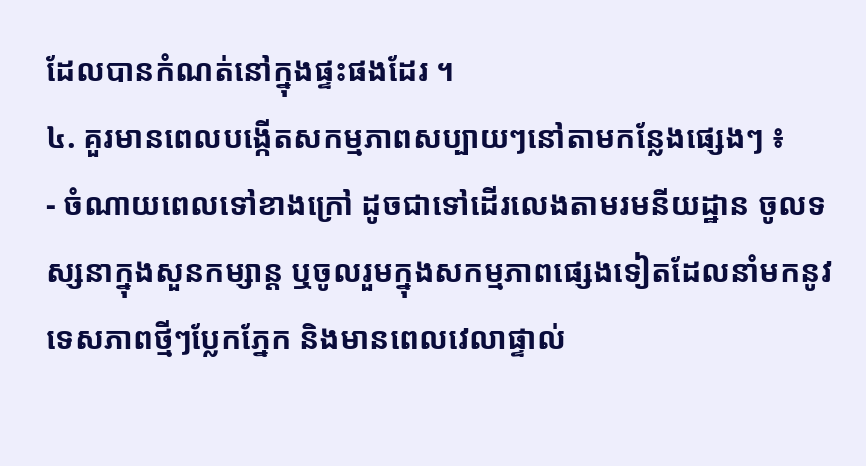ដែលបានកំណត់នៅក្នុងផ្ទះផងដែរ ។
៤. គួរមានពេលបង្កើតសកម្មភាពសប្បាយៗនៅតាមកន្លែងផ្សេងៗ ៖
- ចំណាយពេលទៅខាងក្រៅ ដូចជាទៅដើរលេងតាមរមនីយដ្ឋាន ចូលទស្សនាក្នុងសួនកម្សាន្ត ឬចូលរួមក្នុងសកម្មភាពផ្សេងទៀតដែលនាំមកនូវទេសភាពថ្មីៗប្លែកភ្នែក និងមានពេលវេលាផ្ទាល់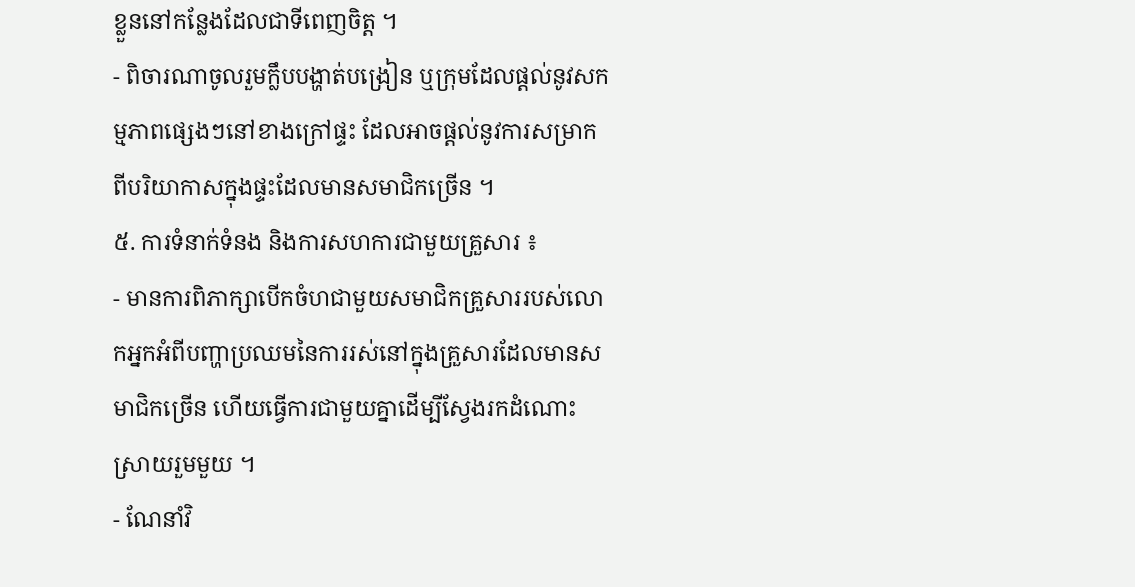ខ្លួននៅកន្លែងដែលជាទីពេញចិត្ត ។
- ពិចារណាចូលរួមក្លឹបបង្ហាត់បង្រៀន ឬក្រុមដែលផ្តល់នូវសកម្មភាពផ្សេងៗនៅខាងក្រៅផ្ទះ ដែលអាចផ្តល់នូវការសម្រាកពីបរិយាកាសក្នុងផ្ទះដែលមានសមាជិកច្រើន ។
៥. ការទំនាក់ទំនង និងការសហការជាមួយគ្រួសារ ៖
- មានការពិភាក្សាបើកចំហជាមួយសមាជិកគ្រួសាររបស់លោកអ្នកអំពីបញ្ហាប្រឈមនៃការរស់នៅក្នុងគ្រួសារដែលមានសមាជិកច្រើន ហើយធ្វើការជាមួយគ្នាដើម្បីស្វែងរកដំណោះស្រាយរួមមួយ ។
- ណែនាំវិ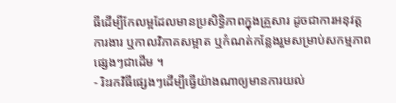ធីដើម្បីកែលម្អដែលមានប្រសិទ្ធិភាពក្នុងគ្រួសារ ដូចជាការអនុវត្តការងារ ឬកាលវិភាគសម្អាត ឬកំណត់កន្លែងរួមសម្រាប់សកម្មភាពផ្សេងៗជាដើម ។
- រិះរកវិធីផ្សេងៗដើម្បីធ្វើយ៉ាងណាឲ្យមានការយល់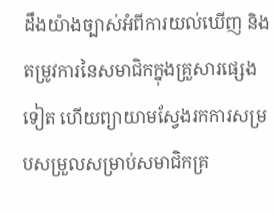ដឹងយ៉ាងច្បាស់អំពីការយល់ឃើញ និងតម្រូវការនៃសមាជិកក្នុងគ្រួសារផ្សេងទៀត ហើយព្យាយាមស្វែងរកការសម្របសម្រួលសម្រាប់សមាជិកគ្រ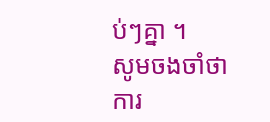ប់ៗគ្នា ។
សូមចងចាំថា ការ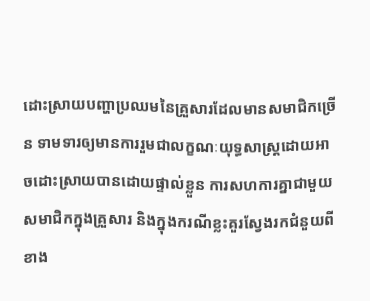ដោះស្រាយបញ្ហាប្រឈមនៃគ្រួសារដែលមានសមាជិកច្រើន ទាមទារឲ្យមានការរួមជាលក្ខណៈយុទ្ធសាស្រ្តដោយអាចដោះស្រាយបានដោយផ្ទាល់ខ្លួន ការសហការគ្នាជាមួយសមាជិកក្នុងគ្រួសារ និងក្នុងករណីខ្លះគួរស្វែងរកជំនួយពីខាង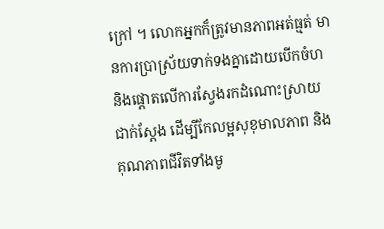ក្រៅ ។ លោកអ្នកក៏ត្រូវមានភាពអត់ធ្មត់ មានការប្រាស្រ័យទាក់ទងគ្នាដោយបើកចំហ និងផ្តោតលើការស្វែងរកដំណោះស្រាយជាក់ស្តែង ដើម្បីកែលម្អសុខុមាលភាព និងគុណភាពជីវិតទាំងមូ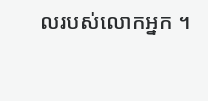លរបស់លោកអ្នក ។